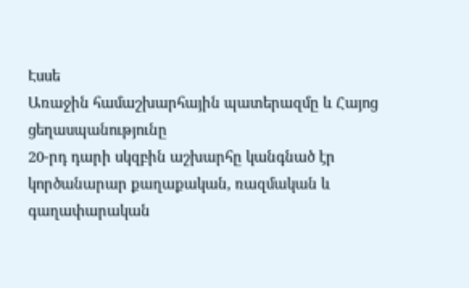Էսսե
Առաջին համաշխարհային պատերազմը և Հայոց ցեղասպանությունը
20-րդ դարի սկզբին աշխարհը կանգնած էր կործանարար քաղաքական, ռազմական և գաղափարական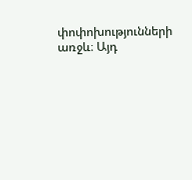փոփոխությունների առջև։ Այդ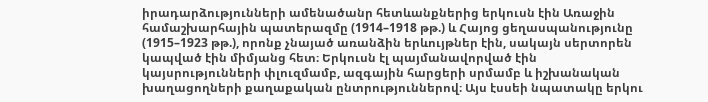իրադարձությունների ամենածանր հետևանքներից երկուսն էին Առաջին համաշխարհային պատերազմը (1914–1918 թթ.) և Հայոց ցեղասպանությունը (1915–1923 թթ.), որոնք չնայած առանձին երևույթներ էին, սակայն սերտորեն կապված էին միմյանց հետ։ Երկուսն էլ պայմանավորված էին կայսրությունների փլուզմամբ, ազգային հարցերի սրմամբ և իշխանական խաղացողների քաղաքական ընտրություններով։ Այս էսսեի նպատակը երկու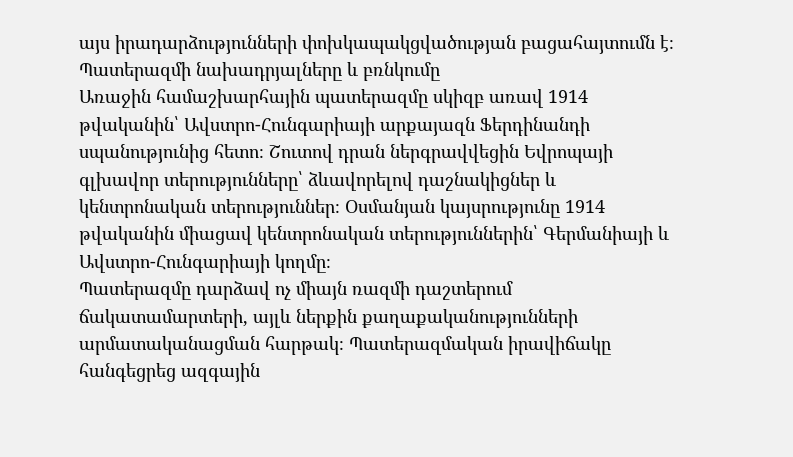այս իրադարձությունների փոխկապակցվածության բացահայտումն է։
Պատերազմի նախադրյալները և բռնկումը
Առաջին համաշխարհային պատերազմը սկիզբ առավ 1914 թվականին՝ Ավստրո-Հունգարիայի արքայազն Ֆերդինանդի սպանությունից հետո։ Շուտով դրան ներգրավվեցին Եվրոպայի գլխավոր տերությունները՝ ձևավորելով դաշնակիցներ և կենտրոնական տերություններ։ Օսմանյան կայսրությունը 1914 թվականին միացավ կենտրոնական տերություններին՝ Գերմանիայի և Ավստրո-Հունգարիայի կողմը։
Պատերազմը դարձավ ոչ միայն ռազմի դաշտերում ճակատամարտերի, այլև ներքին քաղաքականությունների արմատականացման հարթակ։ Պատերազմական իրավիճակը հանգեցրեց ազգային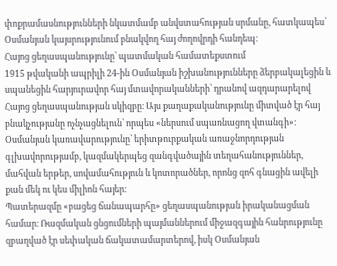փոքրամասնությունների նկատմամբ անվստահության սրմանը, հատկապես՝ Օսմանյան կայսրությունում բնակվող հայ ժողովրդի հանդեպ։
Հայոց ցեղասպանությունը՝ պատմական համատեքստում
1915 թվականի ապրիլի 24-ին Օսմանյան իշխանությունները ձերբակալեցին և սպանեցին հարյուրավոր հայ մտավորականների՝ դրանով ազդարարելով Հայոց ցեղասպանության սկիզբը։ Այս քաղաքականությունը միտված էր հայ բնակչությանը ոչնչացնելուն՝ որպես «ներսում սպառնացող վտանգի»։ Օսմանյան կառավարությունը՝ երիտթուրքական առաջնորդության գլխավորությամբ, կազմակերպեց զանգվածային տեղահանություններ, մահվան երթեր, սովամահություն և կոտորածներ, որոնց զոհ գնացին ավելի քան մեկ ու կես միլիոն հայեր։
Պատերազմը «բացեց ճանապարհը» ցեղասպանության իրականացման համար։ Ռազմական ցնցումների պայմաններում միջազգային հանրությունը զբաղված էր սեփական ճակատամարտերով, իսկ Օսմանյան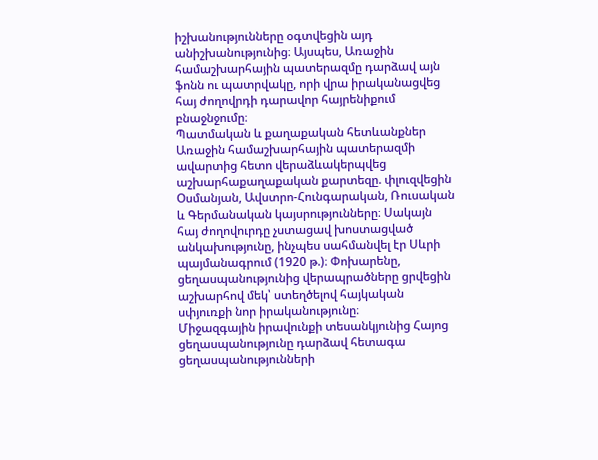իշխանությունները օգտվեցին այդ անիշխանությունից։ Այսպես, Առաջին համաշխարհային պատերազմը դարձավ այն ֆոնն ու պատրվակը, որի վրա իրականացվեց հայ ժողովրդի դարավոր հայրենիքում բնաջնջումը։
Պատմական և քաղաքական հետևանքներ
Առաջին համաշխարհային պատերազմի ավարտից հետո վերաձևակերպվեց աշխարհաքաղաքական քարտեզը. փլուզվեցին Օսմանյան, Ավստրո-Հունգարական, Ռուսական և Գերմանական կայսրությունները։ Սակայն հայ ժողովուրդը չստացավ խոստացված անկախությունը, ինչպես սահմանվել էր Սևրի պայմանագրում (1920 թ.)։ Փոխարենը, ցեղասպանությունից վերապրածները ցրվեցին աշխարհով մեկ՝ ստեղծելով հայկական սփյուռքի նոր իրականությունը։
Միջազգային իրավունքի տեսանկյունից Հայոց ցեղասպանությունը դարձավ հետագա ցեղասպանությունների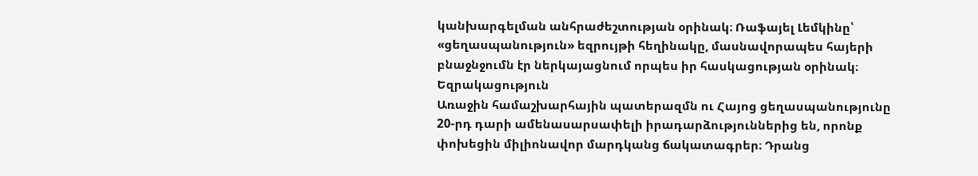կանխարգելման անհրաժեշտության օրինակ։ Ռաֆայել Լեմկինը՝ «ցեղասպանություն» եզրույթի հեղինակը, մասնավորապես հայերի բնաջնջումն էր ներկայացնում որպես իր հասկացության օրինակ։
Եզրակացություն
Առաջին համաշխարհային պատերազմն ու Հայոց ցեղասպանությունը 20-րդ դարի ամենասարսափելի իրադարձություններից են, որոնք փոխեցին միլիոնավոր մարդկանց ճակատագրեր։ Դրանց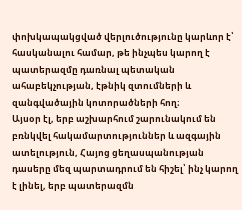փոխկապակցված վերլուծությունը կարևոր է՝ հասկանալու համար, թե ինչպես կարող է պատերազմը դառնալ պետական ահաբեկչության, էթնիկ զտումների և զանգվածային կոտորածների հող։
Այսօր էլ, երբ աշխարհում շարունակում են բռնկվել հակամարտություններ և ազգային ատելություն, Հայոց ցեղասպանության դասերը մեզ պարտադրում են հիշել՝ ինչ կարող է լինել, երբ պատերազմն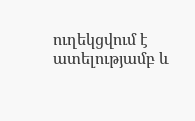ուղեկցվում է ատելությամբ և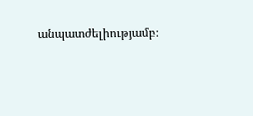անպատժելիությամբ։